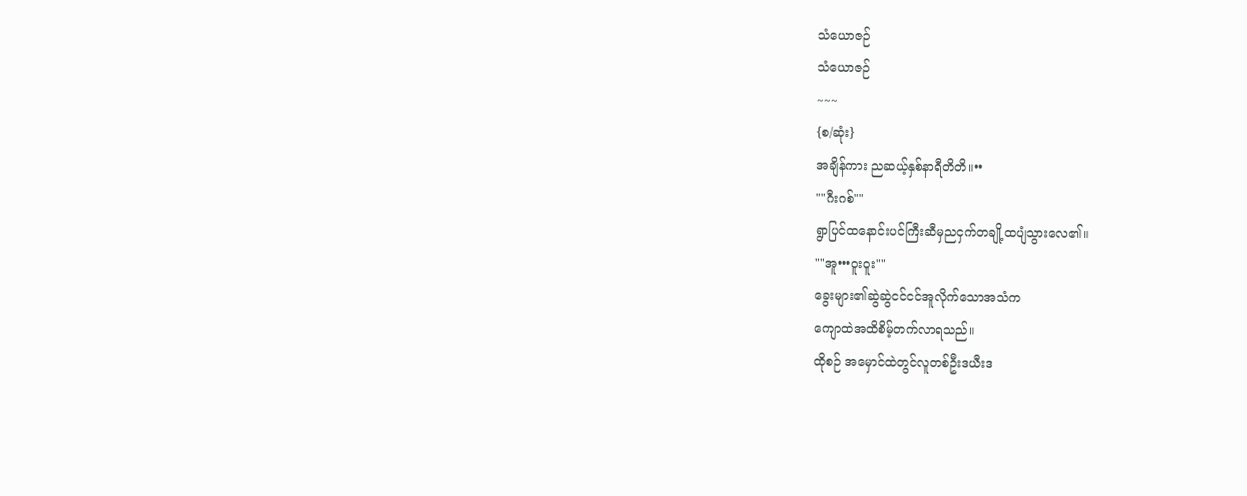သံယောဇဉ်
သံယောဇဉ်
~~~
{စ/ဆုံး}
အချိန်ကား ညဆယ့်နှစ်နာရီတိတိ။••
""ဂီးဂစ်""
ရွာပြင်ထနောင်းပင်ကြီးဆီမှညငှက်တချို့ထပျံသွားလေ၏။
""အူ•••ဝူးဝူး""
ခွေးများ၏ဆွဲဆွဲငင်ငင်အူလိုက်သောအသံက
ကျောထဲအထိစိမ့်တက်လာရသည်။
ထိုစဉ် အမှောင်ထဲတွင်လူတစ်ဦးဒယီးဒ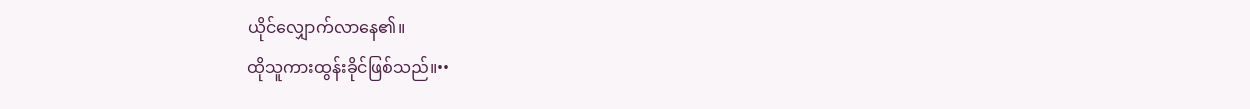ယိုင်လျှောက်လာနေ၏။
ထိုသူကားထွန်းခိုင်ဖြစ်သည်။••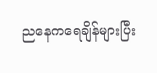ညနေကရေချိန်များပြီး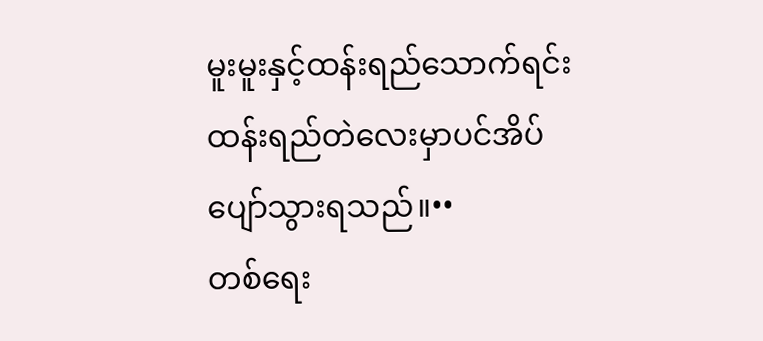မူးမူးနှင့်ထန်းရည်သောက်ရင်း
ထန်းရည်တဲလေးမှာပင်အိပ်ပျော်သွားရသည်။••
တစ်ရေး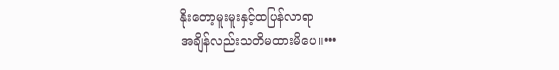နိုးတော့မူးမူးနှင့်ထပြန်လာရာ
အချိန်လည်းသတိမထားမိပေ။•••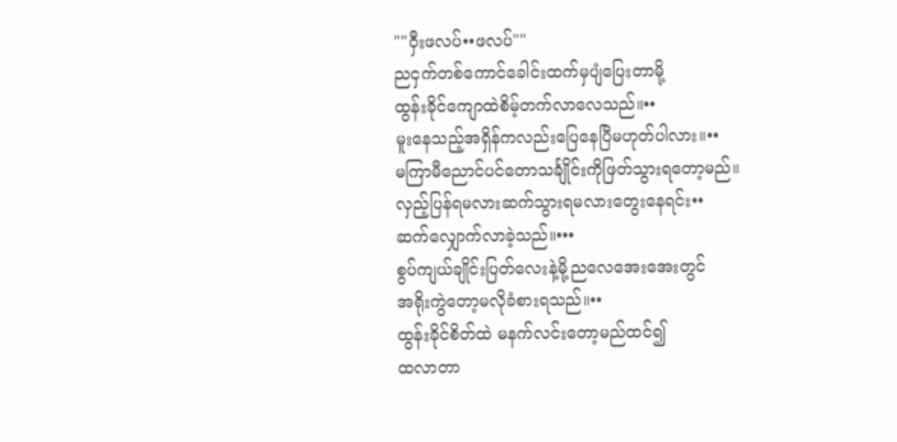""ဝှီးဖလပ်••ဖလပ်""
ညငှက်တစ်ကောင်ခေါင်းထက်မှပျံပြေးတာမို့
ထွန်းခိုင်ကျောထဲစိမ့်တက်လာလေသည်။••
မူးနေသည့်အရှိန်ကလည်းပြေနေပြီမဟုတ်ပါလား။••
မကြာမီညောင်ပင်တောသင်္ချိုင်းကိုဖြတ်သွားရတော့မည်။
လှည့်ပြန်ရမလားဆက်သွားရမလားတွေးနေရင်း••
ဆက်လျှောက်လာခဲ့သည်။•••
စွပ်ကျယ်ချိုင်းပြတ်လေးနဲ့မို့ညလေအေးအေးတွင်
အရိုးကွဲတော့မလိုခံစားရသည်။••
ထွန်းခိုင်စိတ်ထဲ မနက်လင်းတော့မည်ထင်၍
ထလာတာ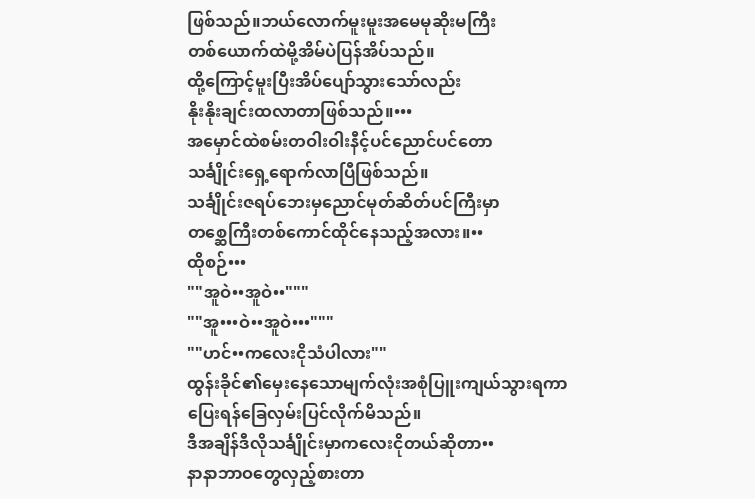ဖြစ်သည်။ဘယ်လောက်မူးမူးအမေမုဆိုးမကြီး
တစ်ယောက်ထဲမို့အိမ်ပဲပြန်အိပ်သည်။
ထို့ကြောင့်မူးပြီးအိပ်ပျော်သွားသော်လည်း
နိုးနိုးချင်းထလာတာဖြစ်သည်။•••
အမှောင်ထဲစမ်းတဝါးဝါးနီင့်ပင်ညောင်ပင်တော
သင်္ချိုင်းရှေ့ရောက်လာပြီဖြစ်သည်။
သင်္ချိုင်းဇရပ်ဘေးမှညောင်မုတ်ဆိတ်ပင်ကြီးမှာ
တစ္ဆေကြီးတစ်ကောင်ထိုင်နေသည့်အလား။••
ထိုစဉ်•••
""အူဝဲ••အူဝဲ••"""
""အူ•••ဝဲ••အူဝဲ•••"""
""ဟင်••ကလေးငိုသံပါလား""
ထွန်းခိုင်၏မှေးနေသောမျက်လုံးအစုံပြူးကျယ်သွားရကာ
ပြေးရန်ခြေလှမ်းပြင်လိုက်မိသည်။
ဒီအချိန်ဒီလိုသင်္ချိုင်းမှာကလေးငိုတယ်ဆိုတာ••
နာနာဘာဝတွေလှည့်စားတာ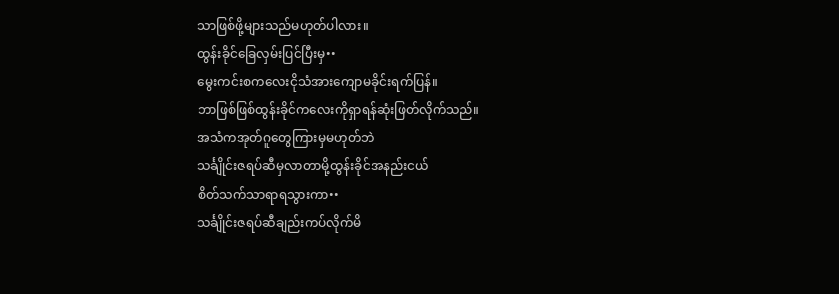သာဖြစ်ဖို့များသည်မဟုတ်ပါလား။
ထွန်းခိုင်ခြေလှမ်းပြင်ပြီးမှ••
မွေးကင်းစကလေးငိုသံအားကျောမခိုင်းရက်ပြန်။
ဘာဖြစ်ဖြစ်ထွန်းခိုင်ကလေးကိုရှာရန်ဆုံးဖြတ်လိုက်သည်။
အသံကအုတ်ဂူတွေကြားမှမဟုတ်ဘဲ
သင်္ချိုင်းဇရပ်ဆီမှလာတာမို့ထွန်းခိုင်အနည်းငယ်
စိတ်သက်သာရာရသွားကာ••
သင်္ချိုင်းဇရပ်ဆီချည်းကပ်လိုက်မိ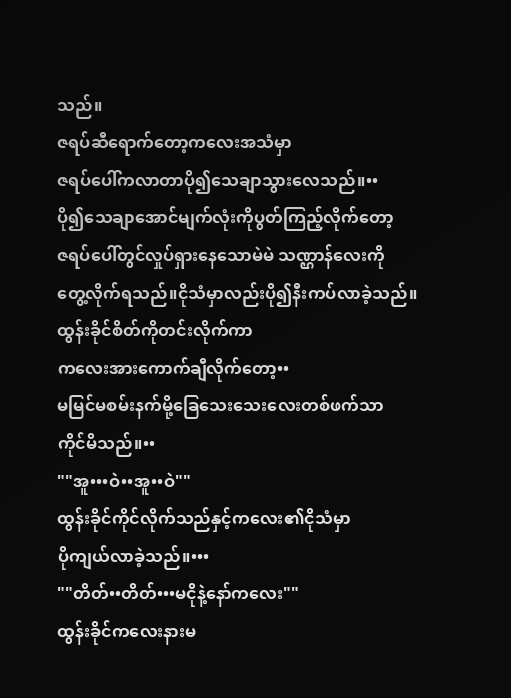သည်။
ဇရပ်ဆီရောက်တော့ကလေးအသံမှာ
ဇရပ်ပေါ်ကလာတာပို၍သေချာသွားလေသည်။••
ပို၍သေချာအောင်မျက်လုံးကိုပွတ်ကြည့်လိုက်တော့
ဇရပ်ပေါ်တွင်လှုပ်ရှားနေသောမဲမဲ သဏ္ဌာန်လေးကို
တွေ့လိုက်ရသည်။ငိုသံမှာလည်းပို၍နီးကပ်လာခဲ့သည်။
ထွန်းခိုင်စိတ်ကိုတင်းလိုက်ကာ
ကလေးအားကောက်ချီလိုက်တော့••
မမြင်မစမ်းနက်မို့ခြေသေးသေးလေးတစ်ဖက်သာ
ကိုင်မိသည်။••
""အူ•••ဝဲ••အူ••ဝဲ""
ထွန်းခိုင်ကိုင်လိုက်သည်နှင့်ကလေး၏ငိုသံမှာ
ပိုကျယ်လာခဲ့သည်။•••
""တိတ်••တိတ်•••မငိုနဲ့နော်ကလေး""
ထွန်းခိုင်ကလေးနားမ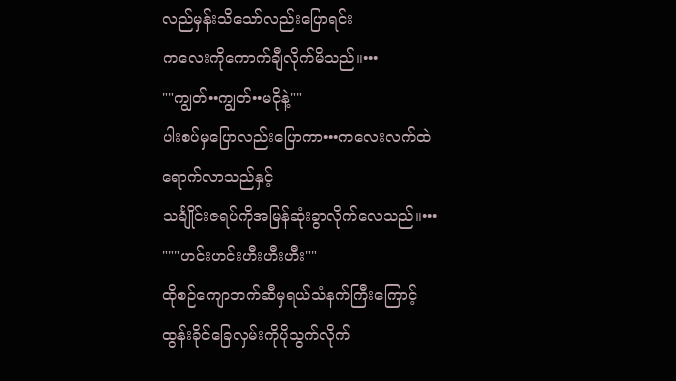လည်မှန်းသိသော်လည်းပြောရင်း
ကလေးကိုကောက်ချီလိုက်မိသည်။•••
""ကျွတ်••ကျွတ်••မငိုနဲ့""
ပါးစပ်မှပြောလည်းပြောကာ•••ကလေးလက်ထဲရောက်လာသည်နှင့်
သင်္ချိုင်းဇရပ်ကိုအမြန်ဆုံးခွာလိုက်လေသည်။•••
"""ဟင်းဟင်းဟီးဟီးဟီး""
ထိုစဉ်ကျောဘက်ဆီမှရယ်သံနက်ကြီးကြောင့်
ထွန်းခိုင်ခြေလှမ်းကိုပိုသွက်လိုက်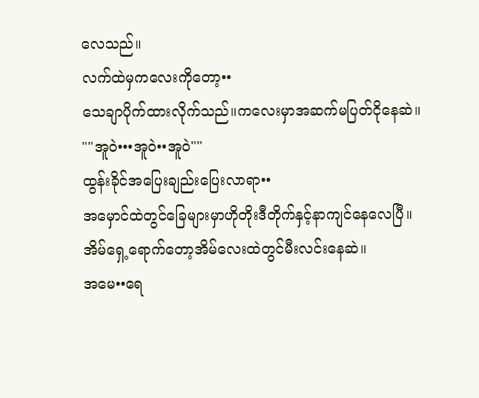လေသည်။
လက်ထဲမှကလေးကိုတော့••
သေချာပိုက်ထားလိုက်သည်။ကလေးမှာအဆက်မပြတ်ငိုနေဆဲ။
""အူဝဲ•••အူဝဲ••အူဝဲ""
ထွန်းခိုင်အပြေးချည်းပြေးလာရာ••
အမှောင်ထဲတွင်ခြေများမှာဟိုတိုးဒီတိုက်နှင့်နာကျင်နေလေပြီ။
အိမ်ရှေ့ရောက်တော့အိမ်လေးထဲတွင်မီးလင်းနေဆဲ။
အမေ••ရေ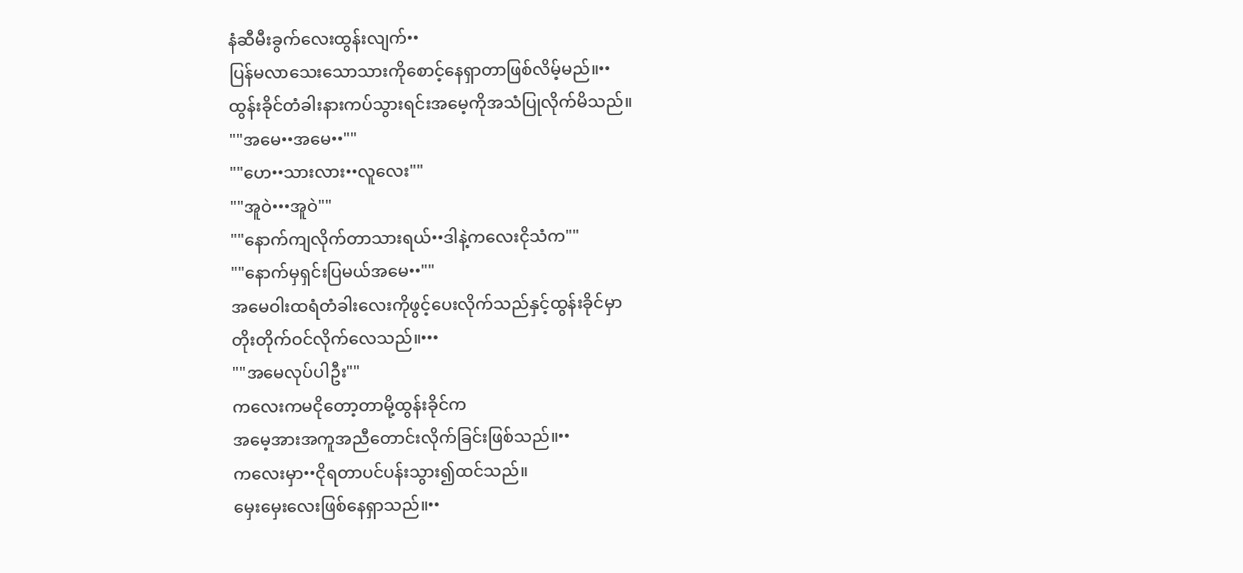နံဆီမီးခွက်လေးထွန်းလျက်••
ပြန်မလာသေးသောသားကိုစောင့်နေရှာတာဖြစ်လိမ့်မည်။••
ထွန်းခိုင်တံခါးနားကပ်သွားရင်းအမေ့ကိုအသံပြုလိုက်မိသည်။
""အမေ••အမေ••""
""ဟေ••သားလား••လူလေး""
""အူဝဲ•••အူဝဲ""
""နောက်ကျလိုက်တာသားရယ်••ဒါနဲ့ကလေးငိုသံက""
""နောက်မှရှင်းပြမယ်အမေ••""
အမေဝါးထရံတံခါးလေးကိုဖွင့်ပေးလိုက်သည်နှင့်ထွန်းခိုင်မှာ
တိုးတိုက်ဝင်လိုက်လေသည်။•••
""အမေလုပ်ပါဦး""
ကလေးကမငိုတော့တာမို့ထွန်းခိုင်က
အမေ့အားအကူအညီတောင်းလိုက်ခြင်းဖြစ်သည်။••
ကလေးမှာ••ငိုရတာပင်ပန်းသွား၍ထင်သည်။
မှေးမှေးလေးဖြစ်နေရှာသည်။••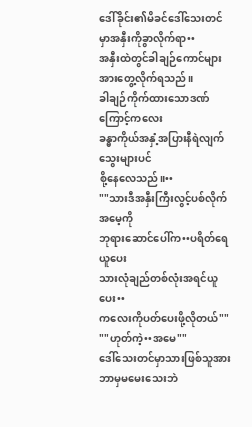ဒေါ်ခိုင်း၏မိခင်ဒေါ်သေးတင်မှာအနှီးကိုခွာလိုက်ရာ••
အနှီးထဲတွင်ခါချဉ်ကောင်များအားတွေ့လိုက်ရသည်။
ခါချဉ်ကိုက်ထားသောဒဏ်ကြောင့်ကလေး
ခန္ဓာကိုယ်အနှံ့အပြားနီရဲလျက်သွေးများပင်
စို့နေလေသည်။••
""သားဒီအနှီးကြီးလွင့်ပစ်လိုက်အမေ့ကို
ဘုရားဆောင်ပေါ်က••ပရိတ်ရေယူပေး
သားလုံချည်တစ်လုံးအရင်ယူပေး••
ကလေးကိုပတ်ပေးဖို့လိုတယ်""
""ဟုတ်ကဲ့••အမေ""
ဒေါ်သေးတင်မှာသားဖြစ်သူအားဘာမှမမေးသေးဘဲ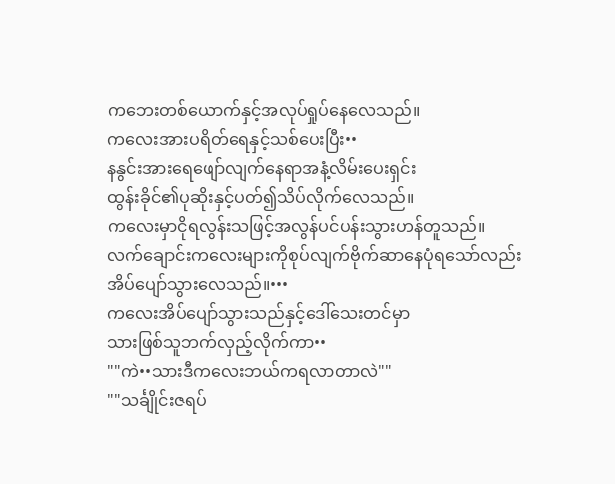ကဘေးတစ်ယောက်နှင့်အလုပ်ရှုပ်နေလေသည်။
ကလေးအားပရိတ်ရေနှင့်သစ်ပေးပြီး••
နနွင်းအားရေဖျော်လျက်နေရာအနံ့လိမ်းပေးရှင်း
ထွန်းခိုင်၏ပုဆိုးနှင့်ပတ်၍သိပ်လိုက်လေသည်။
ကလေးမှာငိုရလွန်းသဖြင့်အလွန်ပင်ပန်းသွားဟန်တူသည်။
လက်ချောင်းကလေးများကိုစုပ်လျက်ဗိုက်ဆာနေပုံရသော်လည်း
အိပ်ပျော်သွားလေသည်။•••
ကလေးအိပ်ပျော်သွားသည်နှင့်ဒေါ်သေးတင်မှာ
သားဖြစ်သူဘက်လှည့်လိုက်ကာ••
""ကဲ••သားဒီကလေးဘယ်ကရလာတာလဲ""
""သင်္ချိုင်းဇရပ်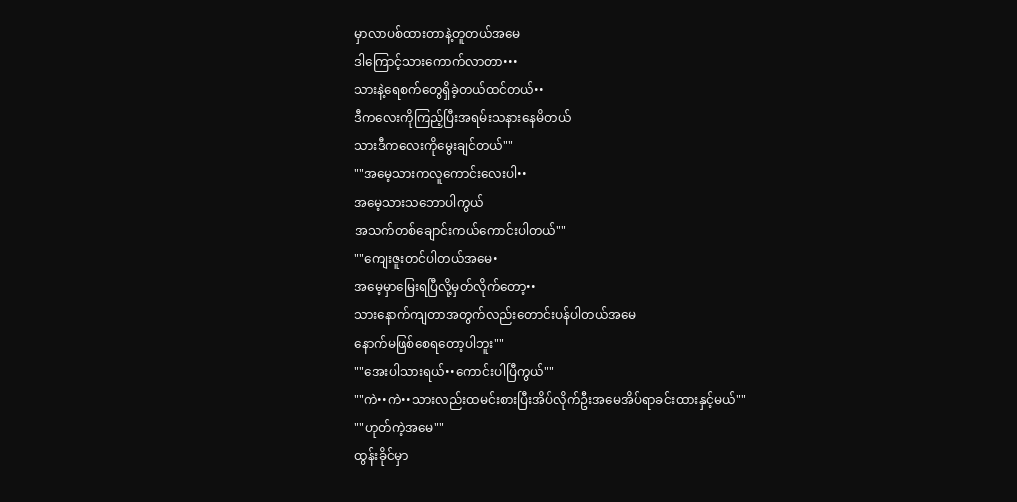မှာလာပစ်ထားတာနဲ့တူတယ်အမေ
ဒါကြောင့်သားကောက်လာတာ•••
သားနဲ့ရေစက်တွေရှိခဲ့တယ်ထင်တယ်••
ဒီကလေးကိုကြည့်ပြီးအရမ်းသနားနေမိတယ်
သားဒီကလေးကိုမွေးချင်တယ်""
""အမေ့သားကလူကောင်းလေးပါ••
အမေ့သားသဘောပါကွယ်
အသက်တစ်ချောင်းကယ်ကောင်းပါတယ်""
""ကျေးဇူးတင်ပါတယ်အမေ•
အမေ့မှာမြေးရပြီလို့မှတ်လိုက်တော့••
သားနောက်ကျတာအတွက်လည်းတောင်းပန်ပါတယ်အမေ
နောက်မဖြစ်စေရတော့ပါဘူး""
""အေးပါသားရယ်••ကောင်းပါပြီကွယ်""
""ကဲ••ကဲ••သားလည်းထမင်းစားပြီးအိပ်လိုက်ဦးအမေအိပ်ရာခင်းထားနှင့်မယ်""
""ဟုတ်ကဲ့အမေ""
ထွန်းခိုင်မှာ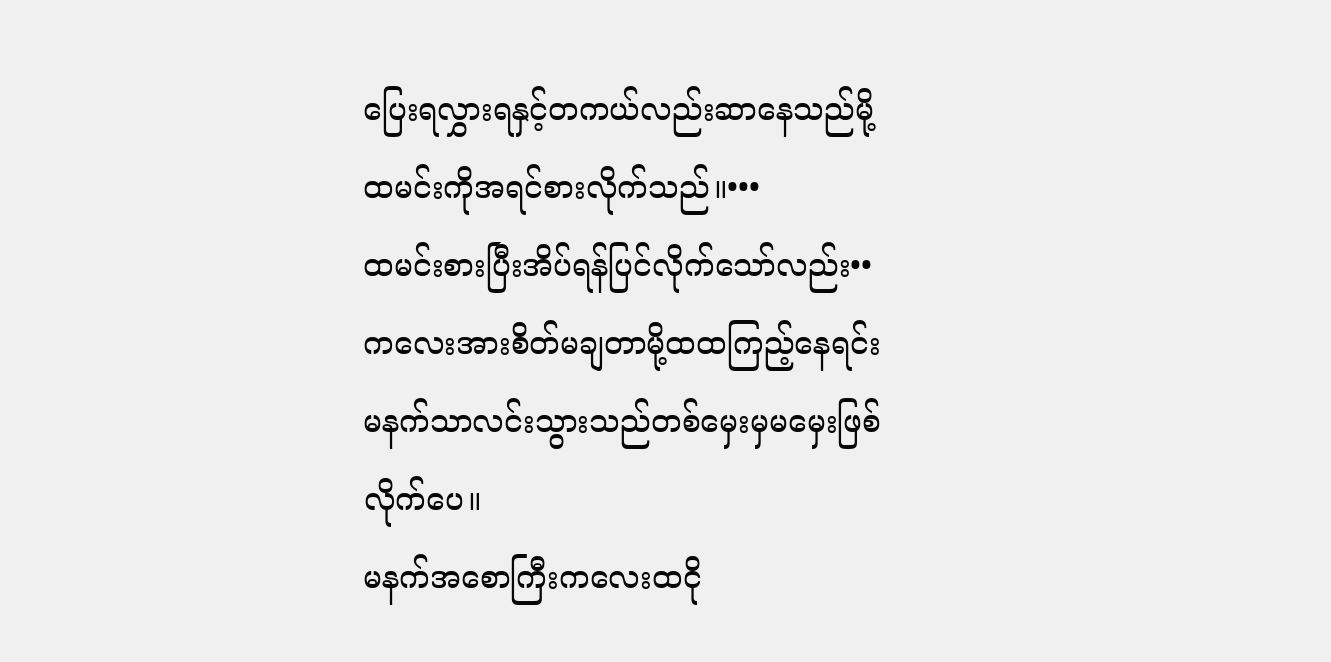ပြေးရလွှားရနှင့်တကယ်လည်းဆာနေသည်မို့
ထမင်းကိုအရင်စားလိုက်သည်။•••
ထမင်းစားပြီးအိပ်ရန်ပြင်လိုက်သော်လည်း••
ကလေးအားစိတ်မချတာမို့ထထကြည့်နေရင်း
မနက်သာလင်းသွားသည်တစ်မှေးမှမမှေးဖြစ်လိုက်ပေ။
မနက်အစောကြီးကလေးထငို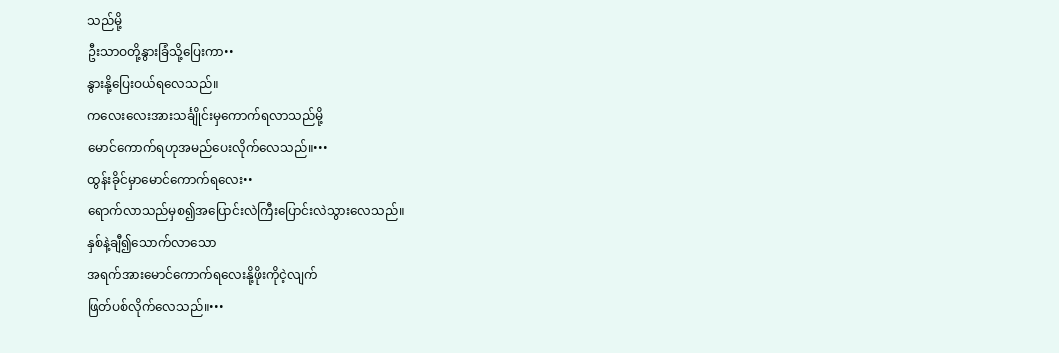သည်မို့
ဦးသာဝတို့နွားခြံသို့ပြေးကာ••
နွားနို့ပြေးဝယ်ရလေသည်။
ကလေးလေးအားသင်္ချိုင်းမှကောက်ရလာသည်မို့
မောင်ကောက်ရဟုအမည်ပေးလိုက်လေသည်။•••
ထွန်းခိုင်မှာမောင်ကောက်ရလေး••
ရောက်လာသည်မှစ၍အပြောင်းလဲကြီးပြောင်းလဲသွားလေသည်။
နှစ်နဲ့ချီ၍သောက်လာသော
အရက်အားမောင်ကောက်ရလေးနို့ဖိုးကိုငဲ့လျက်
ဖြတ်ပစ်လိုက်လေသည်။•••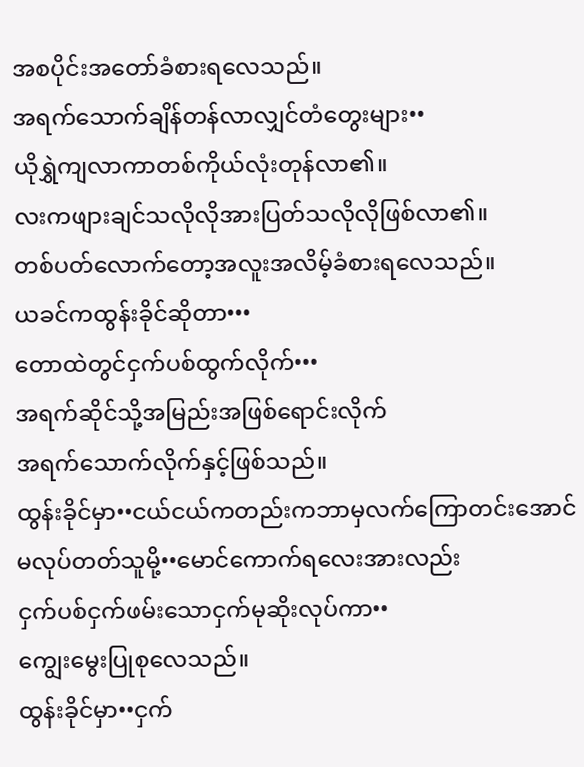အစပိုင်းအတော်ခံစားရလေသည်။
အရက်သောက်ချိန်တန်လာလျှင်တံတွေးများ••
ယိုရွှဲကျလာကာတစ်ကိုယ်လုံးတုန်လာ၏။
လးကဖျားချင်သလိုလိုအားပြတ်သလိုလိုဖြစ်လာ၏။
တစ်ပတ်လောက်တော့အလူးအလိမ့်ခံစားရလေသည်။
ယခင်ကထွန်းခိုင်ဆိုတာ•••
တောထဲတွင်ငှက်ပစ်ထွက်လိုက်•••
အရက်ဆိုင်သို့အမြည်းအဖြစ်ရောင်းလိုက်
အရက်သောက်လိုက်နှင့်ဖြစ်သည်။
ထွန်းခိုင်မှာ••ငယ်ငယ်ကတည်းကဘာမှလက်ကြောတင်းအောင်
မလုပ်တတ်သူမို့••မောင်ကောက်ရလေးအားလည်း
ငှက်ပစ်ငှက်ဖမ်းသောငှက်မုဆိုးလုပ်ကာ••
ကျွေးမွေးပြုစုလေသည်။
ထွန်းခိုင်မှာ••ငှက်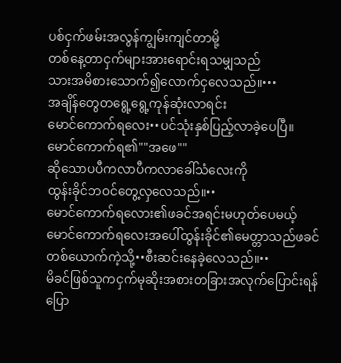ပစ်ငှက်ဖမ်းအလွန်ကျွမ်းကျင်တာမို့
တစ်နေ့တာငှက်များအားရောင်းရသမျှသည်
သားအမိစားသောက်၍လောက်ငှလေသည်။•••
အချိန်တွေတရွေ့ရွေ့ကုန်ဆုံးလာရင်း
မောင်ကောက်ရလေး••ပင်သုံးနှစ်ပြည့်လာခဲ့ပေပြီ။
မောင်ကောက်ရ၏""အဖေ""
ဆိုသောပပီကလာပီကလာခေါ်သံလေးကို
ထွန်းခိုင်ဘဝင်တွေ့လှလေသည်။••
မောင်ကောက်ရလေား၏ဖခင်အရင်းမဟုတ်ပေမယ့်
မောင်ကောက်ရလေးအပေါ်ထွန်းခိုင်၏မေတ္တာသည်ဖခင်တစ်ယောက်ကဲ့သို့••စီးဆင်းနေခဲ့လေသည်။••
မိခင်ဖြစ်သူကငှက်မုဆိုးအစားတခြားအလုက်ပြောင်းရန်
ပြော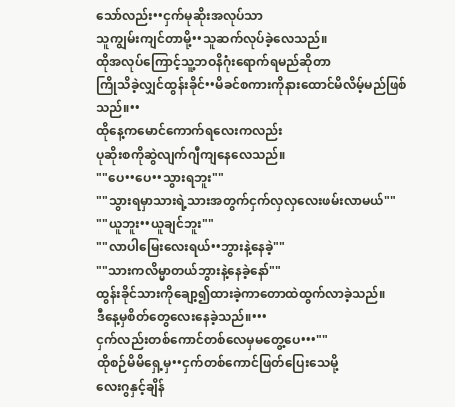သော်လည်း••ငှက်မုဆိုးအလုပ်သာ
သူကျွမ်းကျင်တာမို့••သူဆက်လုပ်ခဲ့လေသည်။
ထိုအလုပ်ကြောင့်သူ့ဘဝနိဂုံးရောက်ရမည်ဆိုတာ
ကြိုသိခဲ့လျှင်ထွန်းခိုင်••မိခင်စကားကိုနားထောင်မိလိမ့်မည်ဖြစ်သည်။••
ထိုနေ့ကမောင်ကောက်ရလေးကလည်း
ပုဆိုးစကိုဆွဲလျက်ဂျီကျနေလေသည်။
""ပေ••ပေ••သွားရဘူး""
""သွားရမှာသားရဲ့သားအတွက်ငှက်လှလှလေးဖမ်းလာမယ်""
""ယူဘူး••ယူချင်ဘူး""
""လာပါမြေးလေးရယ်••ဘွားနဲ့နေခဲ့""
""သားကလိမ္မာတယ်ဘွားနဲ့နေခဲ့နော်""
ထွန်းခိုင်သားကိုချော့၍ထားခဲ့ကာတောထဲထွက်လာခဲ့သည်။
ဒီနေ့မှစိတ်တွေလေးနေခဲ့သည်။•••
ငှက်လည်းတစ်ကောင်တစ်လေမှမတွေ့ပေ•••""
ထိုစဉ်မိမိရှေ့မှ••ငှက်တစ်ကောင်ဖြတ်ပြေးသေမို့
လေးဂွနှင့်ချိန်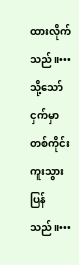ထားလိုက်သည်။•••
သို့သော်ငှက်မှာတစ်ကိုင်းကူးသွားပြန်သည်။•••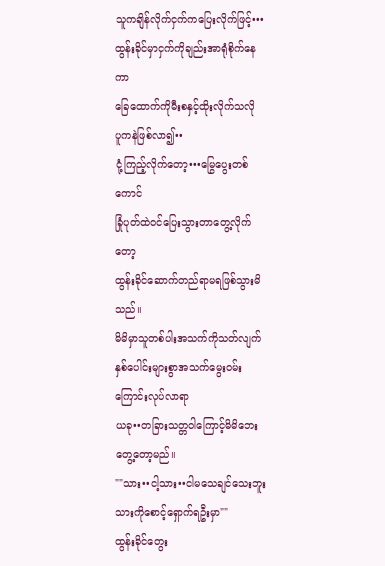သူကချိန်လိုက်ငှက်ကပြေးလိုက်ဖြင့်•••
ထွန်းခိုင်မှာငှက်ကိုချည်းအာရုံစိုက်နေကာ
ခြေထောက်ကိုမီးစနှင့်ထိုးလိုက်သလို
ပူကနဲဖြစ်လာ၍••
ငုံ့ကြည့်လိုက်တော့•••မြွေပွေးတစ်ကောင်
ခြုံပုတ်ထဲဝင်ပြေးသွားတာတွေ့လိုက်တော့
ထွန်းခိုင်ဆောက်တည်ရာမရဖြစ်သွားမိသည်။
မိမိမှာသူတစ်ပါးအသက်ကိုသတ်လျက်
နှစ်ပေါင်းများစွာအသက်မွေးဝမ်းကြောင်းလုပ်လာရာ
ယခု••တခြားသတ္တဝါကြောင့်မိမိဘေးတွေ့တော့မည်။
""သား••ငါ့သား••ငါမသေချင်သေးဘူး
သားကိုစောင့်ရှောက်ရဦးမှာ""
ထွန်းခိုင်တွေး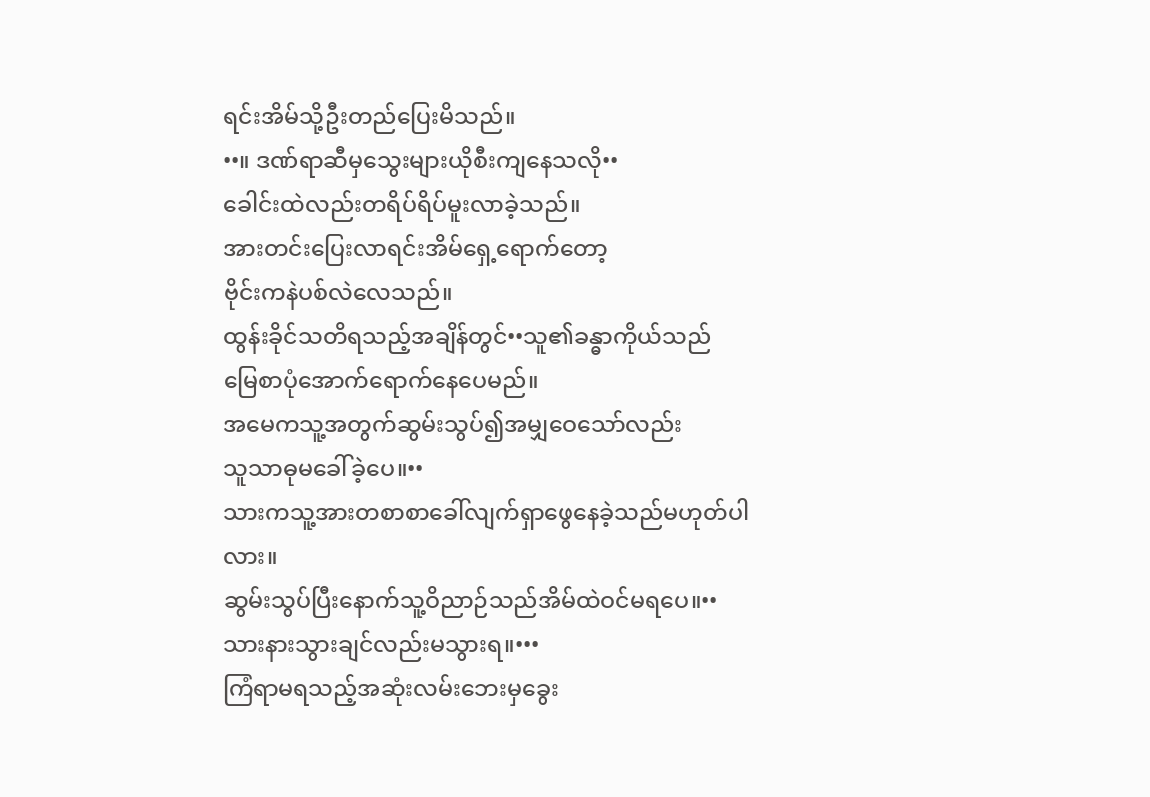ရင်းအိမ်သို့ဦးတည်ပြေးမိသည်။
••။ ဒဏ်ရာဆီမှသွေးများယိုစီးကျနေသလို••
ခေါင်းထဲလည်းတရိပ်ရိပ်မူးလာခဲ့သည်။
အားတင်းပြေးလာရင်းအိမ်ရှေ့ရောက်တော့
ဗိုင်းကနဲပစ်လဲလေသည်။
ထွန်းခိုင်သတိရသည့်အချိန်တွင်••သူ၏ခန္ဓာကိုယ်သည်
မြေစာပုံအောက်ရောက်နေပေမည်။
အမေကသူ့အတွက်ဆွမ်းသွပ်၍အမျှဝေသော်လည်း
သူသာဓုမခေါ်ခဲ့ပေ။••
သားကသူ့အားတစာစာခေါ်လျက်ရှာဖွေနေခဲ့သည်မဟုတ်ပါလား။
ဆွမ်းသွပ်ပြီးနောက်သူ့ဝိညာဉ်သည်အိမ်ထဲဝင်မရပေ။••
သားနားသွားချင်လည်းမသွားရ။•••
ကြံရာမရသည့်အဆုံးလမ်းဘေးမှခွေး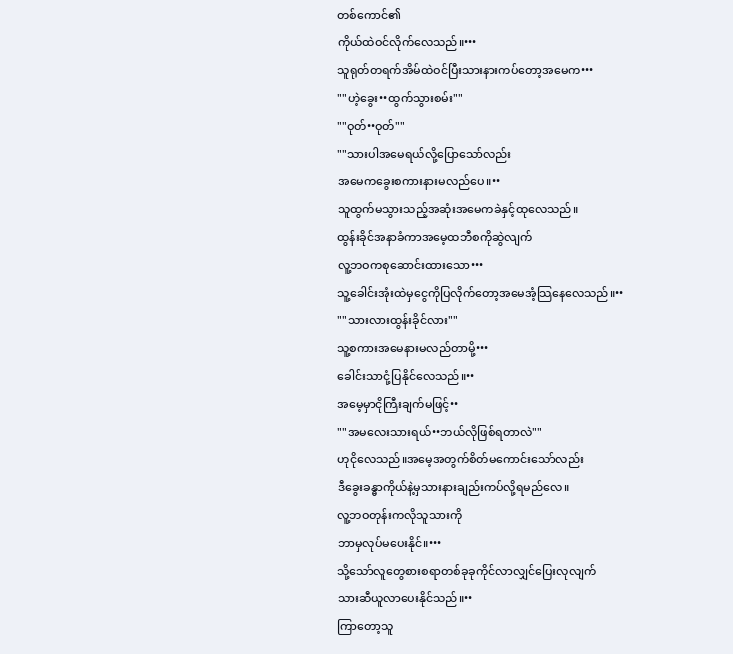တစ်ကောင်၏
ကိုယ်ထဲဝင်လိုက်လေသည်။•••
သူရုတ်တရက်အိမ်ထဲဝင်ပြီးသားနားကပ်တော့အမေက•••
""ဟဲ့ခွေး••ထွက်သွားစမ်း""
""ဝုတ်••ဝုတ်""
""သားပါအမေရယ်လို့ပြောသော်လည်း
အမေကခွေးစကားနားမလည်ပေ။••
သူထွက်မသွားသည့်အဆုံးအမေကခဲနှင့်ထုလေသည်။
ထွန်းခိုင်အနာခံကာအမေ့ထဘီစကိုဆွဲလျက်
လူ့ဘဝကစုဆောင်းထားသော•••
သူ့ခေါင်းအုံးထဲမှငွေကိုပြလိုက်တော့အမေအံ့သြနေလေသည်။••
""သားလားထွန်းခိုင်လား""
သူ့စကားအမေနားမလည်တာမို့•••
ခေါင်းသာငုံ့ပြနိုင်လေသည်။••
အမေ့မှာငိုကြီးချက်မဖြင့်••
""အမလေးသားရယ်••ဘယ်လိုဖြစ်ရတာလဲ""
ဟုငိုလေသည်။အမေ့အတွက်စိတ်မကောင်းသော်လည်း
ဒီခွေးခန္ဓာကိုယ်နဲ့မှသားနားချည်းကပ်လို့ရမည်လေ။
လူ့ဘဝတုန်းကလိုသူသားကို
ဘာမှလုပ်မပေးနိုင်။•••
သို့သော်လူတွေစားစရာတစ်ခုခုကိုင်လာလျှင်ပြေးလုလျက်
သားဆီယူလာပေးနိုင်သည်။••
ကြာတော့သူ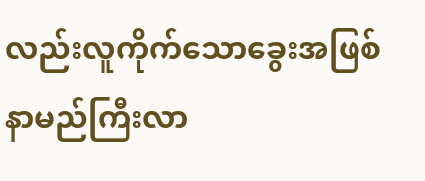လည်းလူကိုက်သောခွေးအဖြစ်နာမည်ကြီးလာ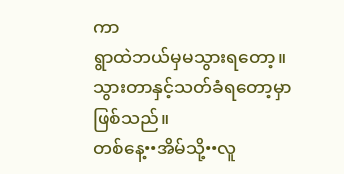ကာ
ရွာထဲဘယ်မှမသွားရတော့။
သွားတာနှင့်သတ်ခံရတော့မှာဖြစ်သည်။
တစ်နေ့••အိမ်သို့••လူ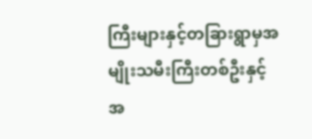ကြီးများနှင့်တခြားရွာမှအမျိုးသမီးကြီးတစ်ဦးနှင့်
အ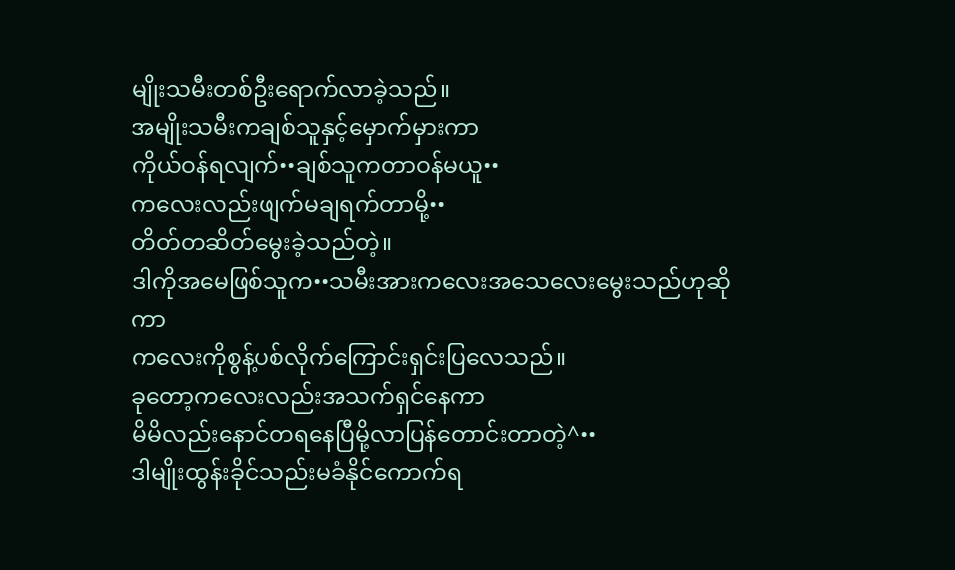မျိုးသမီးတစ်ဦးရောက်လာခဲ့သည်။
အမျိုးသမီးကချစ်သူနှင့်မှောက်မှားကာ
ကိုယ်ဝန်ရလျက်••ချစ်သူကတာဝန်မယူ••
ကလေးလည်းဖျက်မချရက်တာမို့••
တိတ်တဆိတ်မွေးခဲ့သည်တဲ့။
ဒါကိုအမေဖြစ်သူက••သမီးအားကလေးအသေလေးမွေးသည်ဟုဆိုကာ
ကလေးကိုစွန့်ပစ်လိုက်ကြောင်းရှင်းပြလေသည်။
ခုတော့ကလေးလည်းအသက်ရှင်နေကာ
မိမိလည်းနောင်တရနေပြီမို့လာပြန်တောင်းတာတဲ့^••
ဒါမျိုးထွန်းခိုင်သည်းမခံနိုင်ကောက်ရ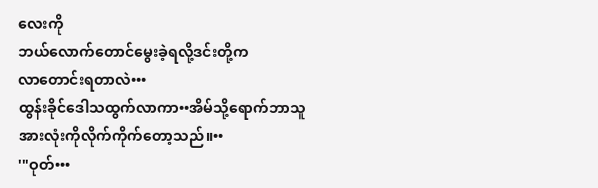လေးကို
ဘယ်လောက်တောင်မွေးခဲ့ရလို့ဒင်းတို့က
လာတောင်းရတာလဲ•••
ထွန်းခိုင်ဒေါသထွက်လာကာ••အိမ်သို့ရောက်ဘာသူ
အားလုံးကိုလိုက်ကိုက်တော့သည်။••
'"ဝုတ်•••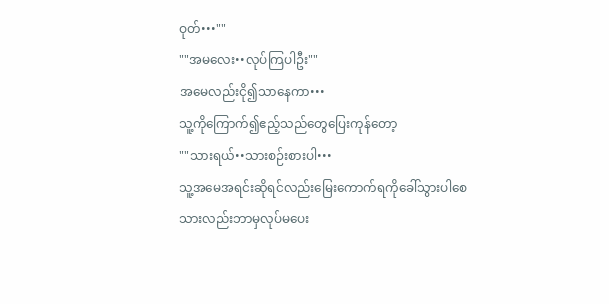ဝုတ်•••""
""အမလေး••လုပ်ကြပါဦး""
အမေလည်းငို၍သာနေကာ•••
သူ့ကိုကြောက်၍ဧည့်သည်တွေပြေးကုန်တော့
""သားရယ်••သားစဉ်းစားပါ•••
သူ့အမေအရင်းဆိုရင်လည်းမြေးကောက်ရကိုခေါ်သွားပါစေ
သားလည်းဘာမှလုပ်မပေး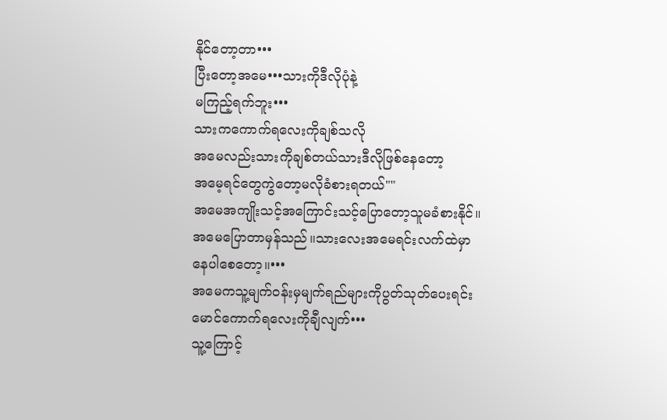နိုင်တော့တာ•••
ပြီးတော့အမေ•••သားကိုဒီလိုပုံနဲ့
မကြည့်ရက်ဘူး•••
သားကကောက်ရလေးကိုချစ်သလို
အမေလည်းသားကိုချစ်တယ်သားဒီလိုဖြစ်နေတော့
အမေ့ရင်တွေကွဲတော့မလိုခံစားရတယ်""
အမေအကျိုးသင့်အကြောင်းသင့်ပြောတော့သူမခံစားနိုင်။
အမေပြောတာမှန်သည်။သားလေးအမေရင်းလက်ထဲမှာ
နေပါစေတော့။•••
အမေကသူ့မျက်ဝန်းမှမျက်ရည်များကိုပွတ်သုတ်ပေးရင်း
မောင်ကောက်ရလေးကိုချီလျက်•••
သူ့ကြောင့်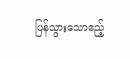ပြန်သွားသောဧည့်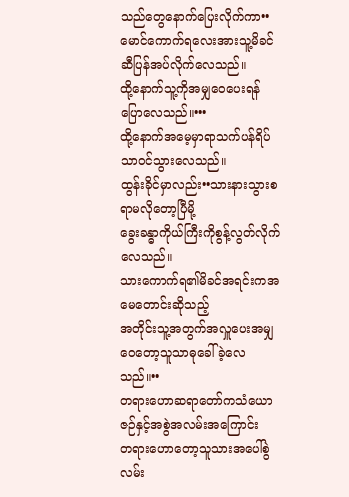သည်တွေနောက်ပြေးလိုက်ကာ••
မောင်ကောက်ရလေးအားသူ့မိခင်ဆီပြန်အပ်လိုက်လေသည်။
ထို့နောက်သူ့ကိုအမျှဝေပေးရန်ပြောလေသည်။•••
ထို့နောက်အမေ့မှာရာသက်ပန်ရိပ်သာဝင်သွားလေသည်။
ထွန်းခိုင်မှာလည်း••သားနားသွားစရာမလိုတော့ပြီမို့
ခွေးခန္ဓာကိုယ်ကြီးကိုစွန့်လွတ်လိုက်လေသည်။
သားကောက်ရ၏မိခင်အရင်းကအမေတောင်းဆိုသည့်
အတိုင်းသူ့အတွက်အလှူပေးအမျှဝေတော့သူသာဓုခေါ်ခဲ့လေသည်။••
တရားဟောဆရာတော်ကသံယောဇဉ်နှင့်အစွဲအလမ်းအကြောင်း
တရားဟောတော့သူသားအပေါ်စွဲလမ်း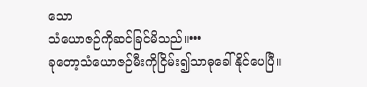သော
သံယောဇဉ်ကိုဆင်ခြင်မိသည်။•••
ခုတော့သံယောဇဉ်မီးကိုငြိမ်း၍သာဓုခေါ်နိုင်ပေပြီ။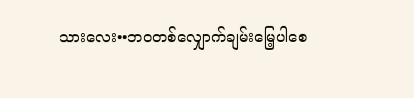သားလေး••ဘဝတစ်လျှောက်ချမ်းမြေ့ပါစေ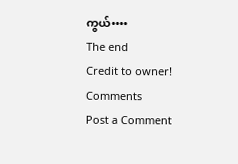ကွယ်••••
The end
Credit to owner!
Comments
Post a Comment